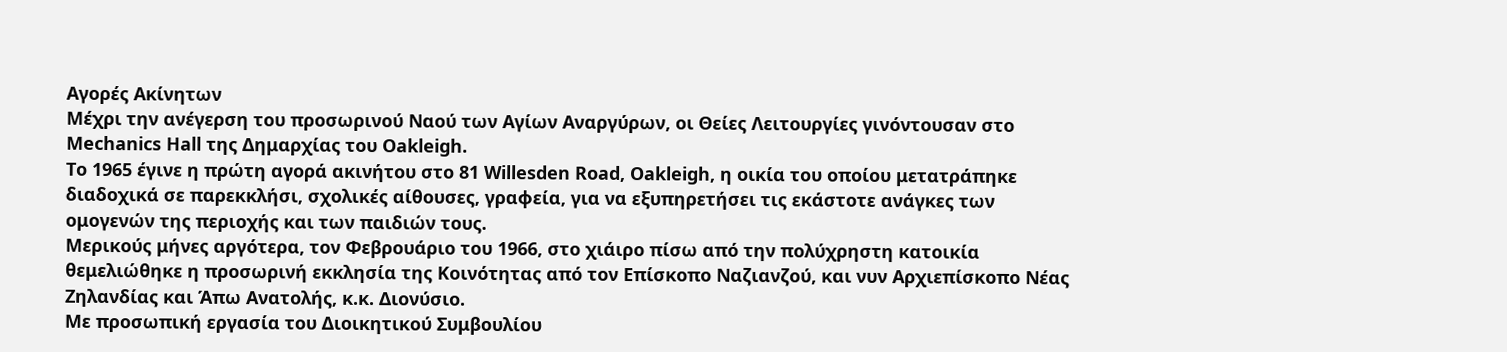Αγορές Ακίνητων
Μέχρι την ανέγερση του προσωρινού Ναού των Αγίων Αναργύρων, οι Θείες Λειτουργίες γινόντουσαν στο Mechanics Hall της Δημαρχίας του Oakleigh.
Το 1965 έγινε η πρώτη αγορά ακινήτου στο 81 Willesden Road, Oakleigh, η οικία του οποίου μετατράπηκε διαδοχικά σε παρεκκλήσι, σχολικές αίθουσες, γραφεία, για να εξυπηρετήσει τις εκάστοτε ανάγκες των ομογενών της περιοχής και των παιδιών τους.
Μερικούς μήνες αργότερα, τον Φεβρουάριο του 1966, στο χιάιρο πίσω από την πολύχρηστη κατοικία θεμελιώθηκε η προσωρινή εκκλησία της Κοινότητας από τον Επίσκοπο Ναζιανζού, και νυν Αρχιεπίσκοπο Νέας Ζηλανδίας και Άπω Ανατολής, κ.κ. Διονύσιο.
Με προσωπική εργασία του Διοικητικού Συμβουλίου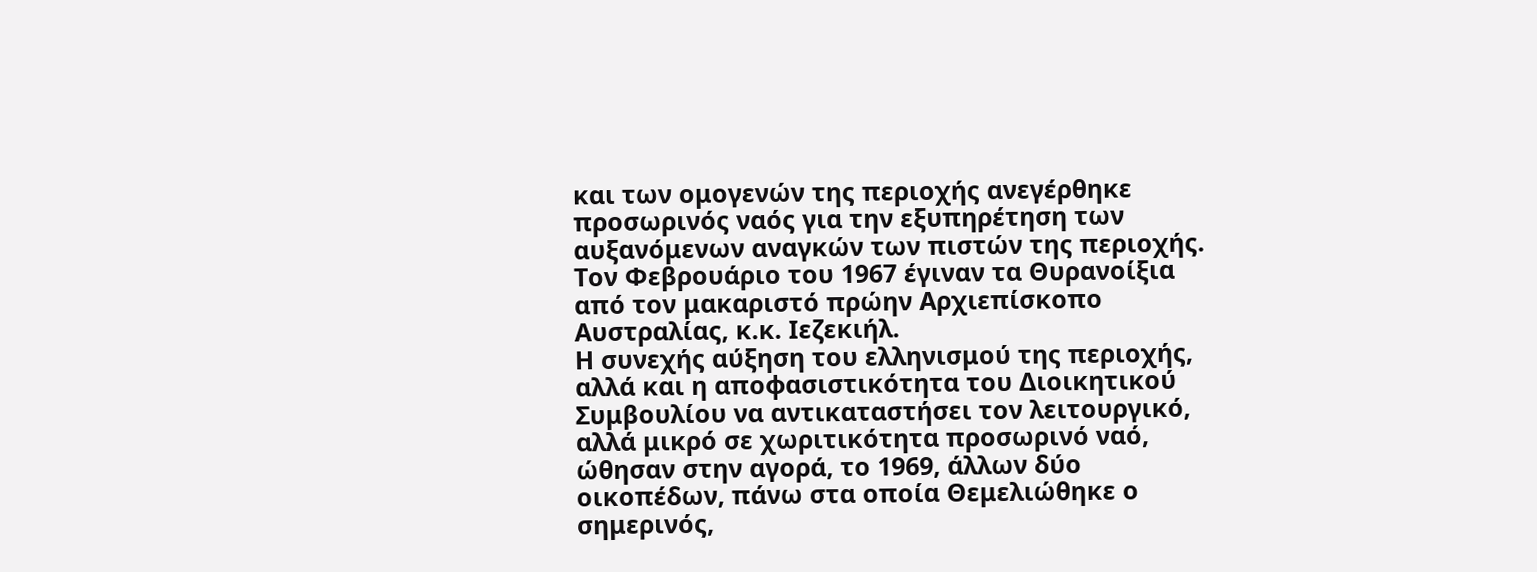και των ομογενών της περιοχής ανεγέρθηκε προσωρινός ναός για την εξυπηρέτηση των αυξανόμενων αναγκών των πιστών της περιοχής. Τον Φεβρουάριο του 1967 έγιναν τα Θυρανοίξια από τον μακαριστό πρώην Αρχιεπίσκοπο Αυστραλίας, κ.κ. Ιεζεκιήλ.
Η συνεχής αύξηση του ελληνισμού της περιοχής, αλλά και η αποφασιστικότητα του Διοικητικού Συμβουλίου να αντικαταστήσει τον λειτουργικό, αλλά μικρό σε χωριτικότητα προσωρινό ναό, ώθησαν στην αγορά, το 1969, άλλων δύο οικοπέδων, πάνω στα οποία Θεμελιώθηκε ο σημερινός,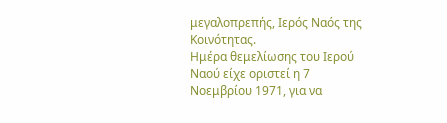μεγαλοπρεπής, Ιερός Ναός της Κοινότητας.
Ημέρα θεμελίωσης του Ιερού Ναού είχε οριστεί η 7 Νοεμβρίου 1971, για να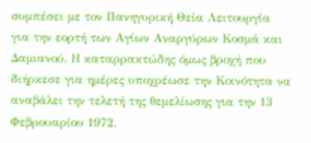συμπέσει με τον Πανηγυρική Θεία Λειτουργία για την εορτή των Αγίων Αναργύρων Κοσμά και Δαμιανού. Η καταρρακτώδης όμως βροχή που διήρκεσε για ημέρες υποχρέωσε την Κοινότητα να αναβάλει την τελετή της θεμελίωσης για την 13 Φεβρουαρίου 1972.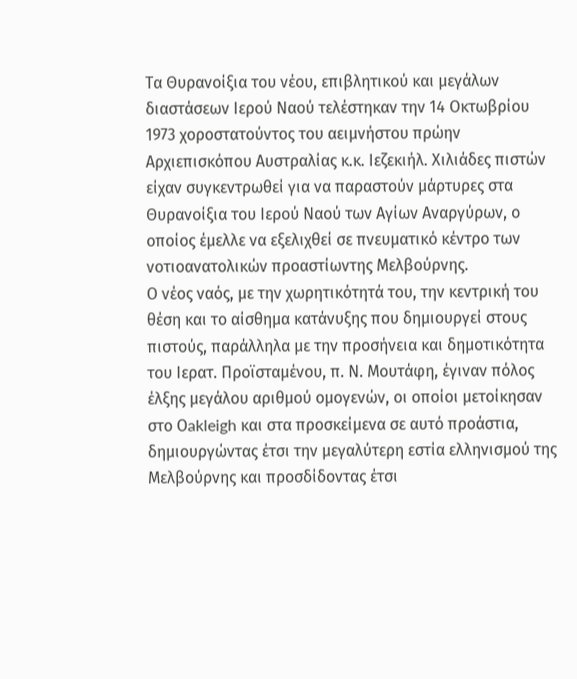Τα Θυρανοίξια του νέου, επιβλητικού και μεγάλων διαστάσεων Ιερού Ναού τελέστηκαν την 14 Οκτωβρίου 1973 χοροστατούντος του αειμνήστου πρώην Αρχιεπισκόπου Αυστραλίας κ.κ. Ιεζεκιήλ. Χιλιάδες πιστών είχαν συγκεντρωθεί για να παραστούν μάρτυρες στα Θυρανοίξια του Ιερού Ναού των Αγίων Αναργύρων, ο οποίος έμελλε να εξελιχθεί σε πνευματικό κέντρο των νοτιοανατολικών προαστίωντης Μελβούρνης.
Ο νέος ναός, με την χωρητικότητά του, την κεντρική του θέση και το αίσθημα κατάνυξης που δημιουργεί στους πιστούς, παράλληλα με την προσήνεια και δημοτικότητα του Ιερατ. Προϊσταμένου, π. Ν. Μουτάφη, έγιναν πόλος έλξης μεγάλου αριθμού ομογενών, οι οποίοι μετοίκησαν στο Οakleigh και στα προσκείμενα σε αυτό προάστια, δημιουργώντας έτσι την μεγαλύτερη εστία ελληνισμού της Μελβούρνης και προσδίδοντας έτσι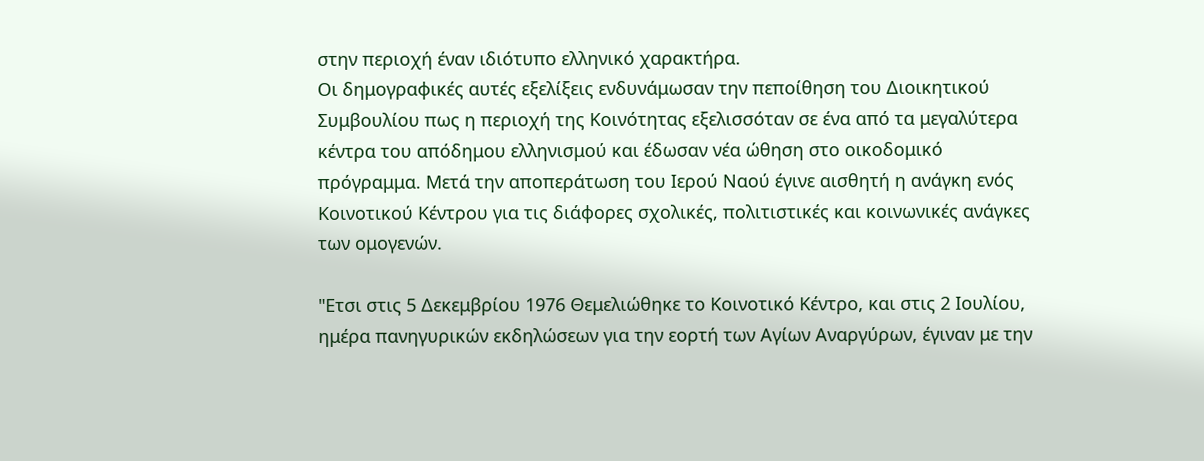στην περιοχή έναν ιδιότυπο ελληνικό χαρακτήρα.
Οι δημογραφικές αυτές εξελίξεις ενδυνάμωσαν την πεποίθηση του Διοικητικού Συμβουλίου πως η περιοχή της Κοινότητας εξελισσόταν σε ένα από τα μεγαλύτερα κέντρα του απόδημου ελληνισμού και έδωσαν νέα ώθηση στο οικοδομικό πρόγραμμα. Μετά την αποπεράτωση του Ιερού Ναού έγινε αισθητή η ανάγκη ενός Κοινοτικού Κέντρου για τις διάφορες σχολικές, πολιτιστικές και κοινωνικές ανάγκες των ομογενών.

"Ετσι στις 5 Δεκεμβρίου 1976 Θεμελιώθηκε το Κοινοτικό Κέντρο, και στις 2 Ιουλίου, ημέρα πανηγυρικών εκδηλώσεων για την εορτή των Αγίων Αναργύρων, έγιναν με την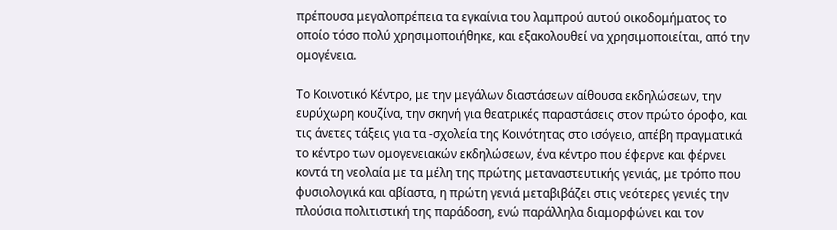πρέπουσα μεγαλοπρέπεια τα εγκαίνια του λαμπρού αυτού οικοδομήματος το οποίο τόσο πολύ χρησιμοποιήθηκε, και εξακολουθεί να χρησιμοποιείται, από την ομογένεια.

Το Κοινοτικό Κέντρο, με την μεγάλων διαστάσεων αίθουσα εκδηλώσεων, την ευρύχωρη κουζίνα, την σκηνή για θεατρικές παραστάσεις στον πρώτο όροφο, και τις άνετες τάξεις για τα -σχολεία της Κοινότητας στο ισόγειο, απέβη πραγματικά το κέντρο των ομογενειακών εκδηλώσεων, ένα κέντρο που έφερνε και φέρνει κοντά τη νεολαία με τα μέλη της πρώτης μεταναστευτικής γενιάς, με τρόπο που φυσιολογικά και αβίαστα, η πρώτη γενιά μεταβιβάζει στις νεότερες γενιές την πλούσια πολιτιστική της παράδοση, ενώ παράλληλα διαμορφώνει και τον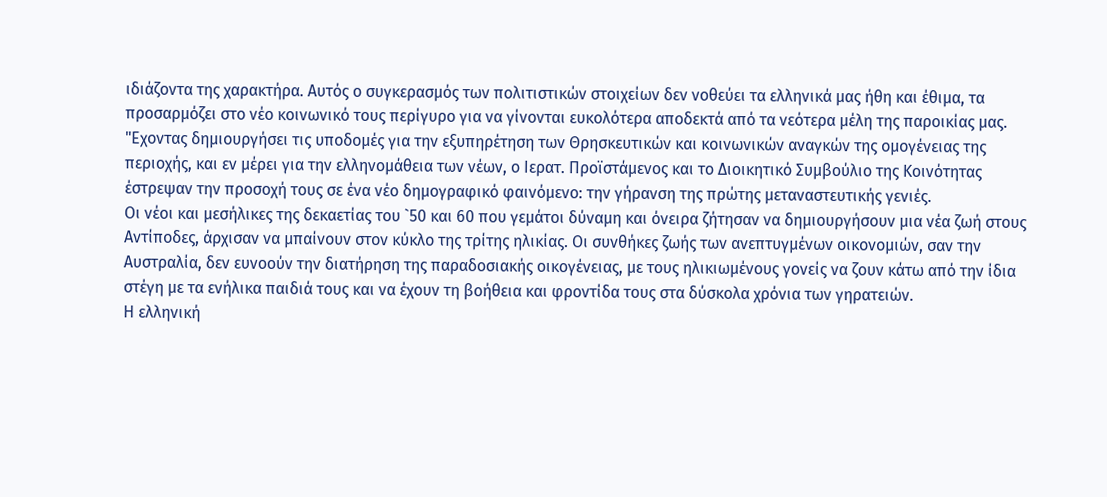ιδιάζοντα της χαρακτήρα. Αυτός ο συγκερασμός των πολιτιστικών στοιχείων δεν νοθεύει τα ελληνικά μας ήθη και έθιμα, τα προσαρμόζει στο νέο κοινωνικό τους περίγυρο για να γίνονται ευκολότερα αποδεκτά από τα νεότερα μέλη της παροικίας μας.
"Εχοντας δημιουργήσει τις υποδομές για την εξυπηρέτηση των Θρησκευτικών και κοινωνικών αναγκών της ομογένειας της περιοχής, και εν μέρει για την ελληνομάθεια των νέων, ο Ιερατ. Προϊστάμενος και το Διοικητικό Συμβούλιο της Κοινότητας έστρεψαν την προσοχή τους σε ένα νέο δημογραφικό φαινόμενο: την γήρανση της πρώτης μεταναστευτικής γενιές.
Οι νέοι και μεσήλικες της δεκαετίας του `50 και 60 που γεμάτοι δύναμη και όνειρα ζήτησαν να δημιουργήσουν μια νέα ζωή στους Αντίποδες, άρχισαν να μπαίνουν στον κύκλο της τρίτης ηλικίας. Οι συνθήκες ζωής των ανεπτυγμένων οικονομιών, σαν την Αυστραλία, δεν ευνοούν την διατήρηση της παραδοσιακής οικογένειας, με τους ηλικιωμένους γονείς να ζουν κάτω από την ίδια στέγη με τα ενήλικα παιδιά τους και να έχουν τη βοήθεια και φροντίδα τους στα δύσκολα χρόνια των γηρατειών.
Η ελληνική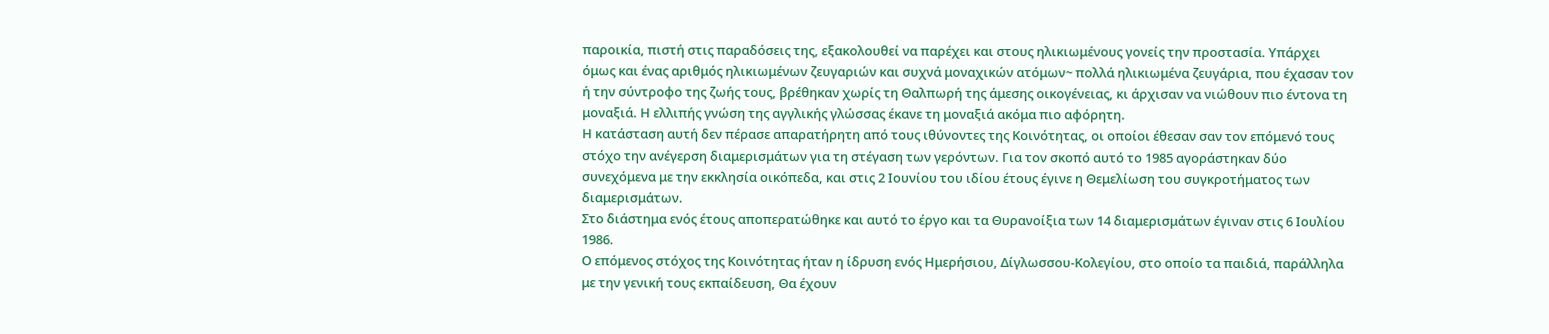παροικία, πιστή στις παραδόσεις της, εξακολουθεί να παρέχει και στους ηλικιωμένους γονείς την προστασία. Υπάρχει όμως και ένας αριθμός ηλικιωμένων ζευγαριών και συχνά μοναχικών ατόμων~ πολλά ηλικιωμένα ζευγάρια, που έχασαν τον ή την σύντροφο της ζωής τους, βρέθηκαν χωρίς τη Θαλπωρή της άμεσης οικογένειας, κι άρχισαν να νιώθουν πιο έντονα τη μοναξιά. Η ελλιπής γνώση της αγγλικής γλώσσας έκανε τη μοναξιά ακόμα πιο αφόρητη.
Η κατάσταση αυτή δεν πέρασε απαρατήρητη από τους ιθύνοντες της Κοινότητας, οι οποίοι έθεσαν σαν τον επόμενό τους στόχο την ανέγερση διαμερισμάτων για τη στέγαση των γερόντων. Για τον σκοπό αυτό το 1985 αγοράστηκαν δύο συνεχόμενα με την εκκλησία οικόπεδα, και στις 2 Ιουνίου του ιδίου έτους έγινε η Θεμελίωση του συγκροτήματος των διαμερισμάτων.
Στο διάστημα ενός έτους αποπερατώθηκε και αυτό το έργο και τα Θυρανοίξια των 14 διαμερισμάτων έγιναν στις 6 Ιουλίου 1986.
Ο επόμενος στόχος της Κοινότητας ήταν η ίδρυση ενός Ημερήσιου, Δίγλωσσου-Κολεγίου, στο οποίο τα παιδιά, παράλληλα με την γενική τους εκπαίδευση, Θα έχουν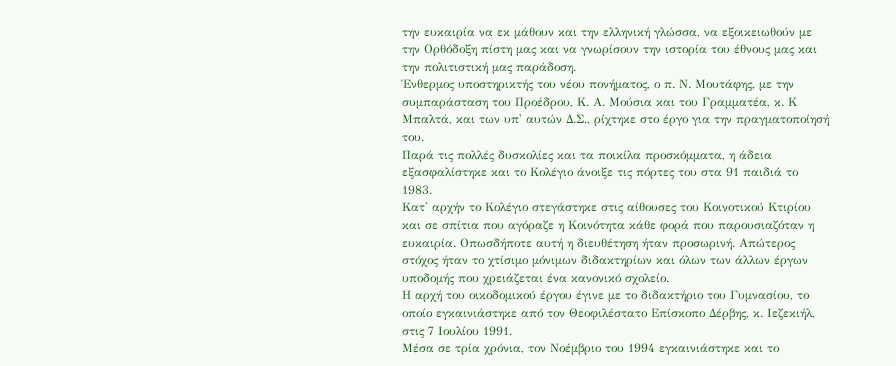την ευκαιρία να εκ μάθουν και την ελληνική γλώσσα, να εξοικειωθούν με την Ορθόδοξη πίστη μας και να γνωρίσουν την ιστορία του έθνους μας και την πολιτιστική μας παράδοση.
Ένθερμος υποστηρικτής του νέου πονήματος, ο π. Ν. Μουτάφης, με την συμπαράσταση του Προέδρου, Κ. Α. Μούσια και του Γραμματέα, κ. Κ Μπαλτά, και των υπ' αυτών Δ.Σ., ρίχτηκε στο έργο για την πραγματοποίησή του.
Παρά τις πολλές δυσκολίες και τα ποικίλα προσκόμματα, η άδεια εξασφαλίστηκε και το Κολέγιο άνοιξε τις πόρτες του στα 91 παιδιά το 1983.
Κατ' αρχήν το Κολέγιο στεγάστηκε στις αίθουσες του Κοινοτικού Κτιρίου και σε σπίτια που αγόραζε η Κοινότητα κάθε φορά που παρουσιαζόταν η ευκαιρία. Οπωσδήποτε αυτή η διευθέτηση ήταν προσωρινή. Απώτερος στόχος ήταν το χτίσιμο μόνιμων διδακτηρίων και όλων των άλλων έργων υποδομής που χρειάζεται ένα κανονικό σχολείο.
Η αρχή του οικοδομικού έργου έγινε με το διδακτήριο του Γυμνασίου, το οποίο εγκαινιάστηκε από τον Θεοφιλέστατο Επίσκοπο Δέρβης, κ. Ιεζεκιήλ, στις 7 Ιουλίου 1991.
Μέσα σε τρία χρόνια, τον Νοέμβριο του 1994 εγκαινιάστηκε και το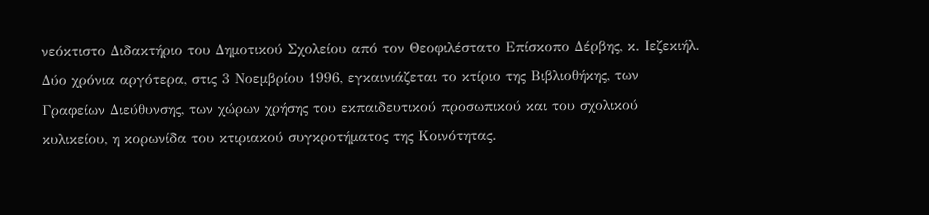νεόκτιστο Διδακτήριο του Δημοτικού Σχολείου από τον Θεοφιλέστατο Επίσκοπο Δέρβης, κ. Ιεζεκιήλ.
Δύο χρόνια αργότερα, στις 3 Νοεμβρίου 1996, εγκαινιάζεται το κτίριο της Βιβλιοθήκης, των Γραφείων Διεύθυνσης, των χώρων χρήσης του εκπαιδευτικού προσωπικού και του σχολικού κυλικείου, η κορωνίδα του κτιριακού συγκροτήματος της Κοινότητας.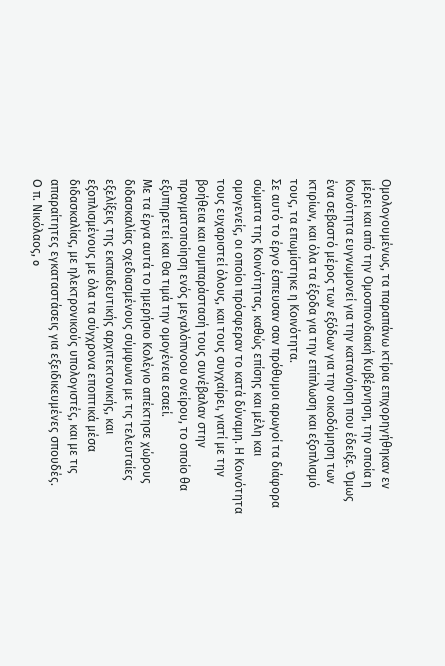Ομολογουμένως, τα παραπάνω κτίρια επιχορηγήθηκαν εν μέρει και από την Ομοσπονδιακή Κυβέρνηση, την οποία η Κοινότητα ευγνωμονεί για την κατανόηση που έδειξε. Όμως ένα σεβαστό μέρος των εξόδων για την οικοδόμηση των κτιρίων, και όλα τα έξοδα για την επίπλωση και εξοπλισμό τους, τα επωμίστηκε η Κοινότητα.
Σε αυτό το έργο έσπευσαν σαν πρόθυμοι αρωγοί τα διάφορα σώματα της Κοινότητας, καθώς επίσης και μέλη και ομογενείς, οι οποίοι πρόσφεραν το κατά δύναμη. Η Κοινότητα τους ευχαριστεί όλους, και τους συγχαίρει, γιατί με την βοήθεια και συμπαράστασή τους συνέβαλαν στην πραγματοποίηση ενός μεγαλόπνοου ονείρου, το οποίο θα εξυπηρετεί και Θα τιμά την ομογένεια εσαεί.
Με τα έργα αυτά το ημερήσιο Κολέγιο απέκτησε χώρους διδασκαλίας σχεδιασμένους σύμφωνα με τις τελευταίες εξελίξεις της εκπαιδευτικής αρχιτεκτονικής, και εξοπλισμένους με όλα τα σύγχρονα εποπτικά μέσα διδασκαλίας, με ηλεκτρονικούς υπολογιστές, και με τις απαραίτητες εγκαταστάσεις για εξειδικευμένες σπουδές.
O π. Νικόλαος, o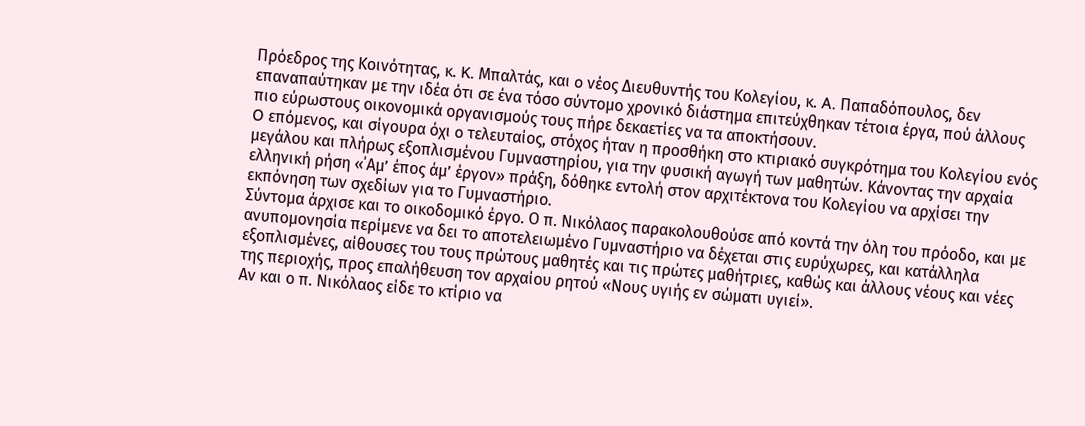Πρόεδρος της Κοινότητας, κ. K. Μπαλτάς, και o νέος Διευθυντής του Κολεγίου, κ. A. Παπαδόπουλος, δεν επαναπαύτηκαν με την ιδέα ότι σε ένα τόσο σύντομο χρονικό διάστημα επιτεύχθηκαν τέτοια έργα, πού άλλους πιο εύρωστους οικονομικά οργανισμούς τους πήρε δεκαετίες να τα αποκτήσουν.
O επόμενος, και σίγουρα όχι o τελευταίος, στόχος ήταν η προσθήκη στο κτιριακό συγκρότημα του Κολεγίου ενός μεγάλου και πλήρως εξοπλισμένου Γυμναστηρίου, για την φυσική αγωγή των μαθητών. Κάνοντας την αρχαία ελληνική ρήση «΄Αμ’ έπος άμ’ έργον» πράξη, δόθηκε εντολή στον αρχιτέκτονα του Κολεγίου να αρχίσει την εκπόνηση των σχεδίων για το Γυμναστήριο.
Σύντομα άρχισε και το οικοδομικό έργο. Ο π. Νικόλαος παρακολουθούσε από κοντά την όλη του πρόοδο, και με ανυπομονησία περίμενε να δει το αποτελειωμένο Γυμναστήριο να δέχεται στις ευρύχωρες, και κατάλληλα εξοπλισμένες, αίθουσες του τους πρώτους μαθητές και τις πρώτες μαθήτριες, καθώς και άλλους νέους και νέες της περιοχής, προς επαλήθευση τον αρχαίου ρητού «Νους υγιής εν σώματι υγιεί».
Αν και ο π. Νικόλαος είδε το κτίριο να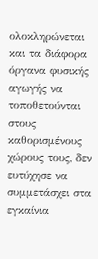ολοκληρώνεται και τα διάφορα όργανα φυσικής αγωγής να τοποθετούνται στους καθορισμένους χώρους τους, δεν ευτύχησε να συμμετάσχει στα εγκαίνια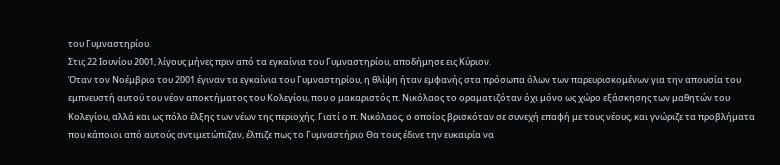του Γυμναστηρίου.
Στις 22 Ιουνίου 2001, λίγους μήνες πριν από τα εγκαίνια του Γυμναστηρίου, αποδήμησε εις Κύριον.
Όταν τον Νοέμβριο του 2001 έγιναν τα εγκαίνια του Γυμναστηρίου, η θλίψη ήταν εμφανής στα πρόσωπα όλων των παρευρισκομένων για την απουσία του εμπνευστή αυτού του νέον αποκτήματος του Κολεγίου, που ο μακαριστός π. Νικόλαος το οραματιζόταν όχι μόνο ως χώρο εξάσκησης των μαθητών του Κολεγίου, αλλά και ως πόλο έλξης των νέων της περιοχής. Γιατί ο π. Νικόλαος, ο οποίος βρισκόταν σε συνεχή επαφή με τους νέους, και γνώριζε τα προβλήματα που κάποιοι από αυτούς αντιμετώπιζαν, έλπιζε πως το Γυμναστήριο Θα τους έδινε την ευκαιρία να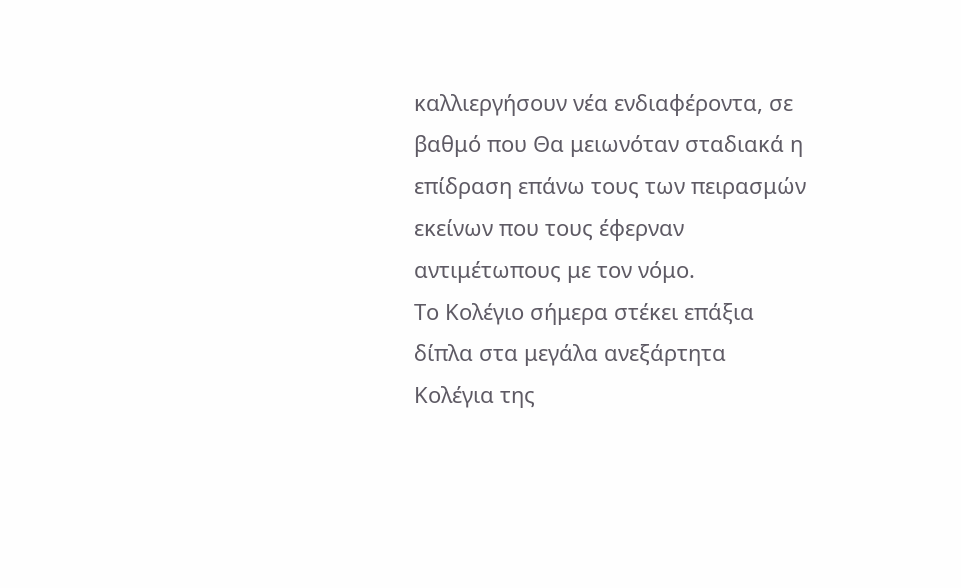καλλιεργήσουν νέα ενδιαφέροντα, σε βαθμό που Θα μειωνόταν σταδιακά η επίδραση επάνω τους των πειρασμών εκείνων που τους έφερναν αντιμέτωπους με τον νόμο.
Το Κολέγιο σήμερα στέκει επάξια δίπλα στα μεγάλα ανεξάρτητα Κολέγια της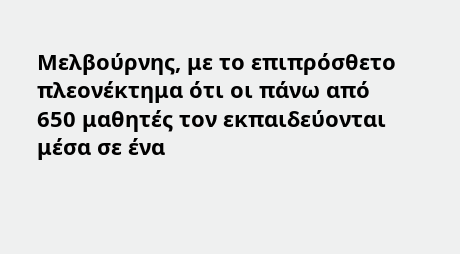Μελβούρνης, με το επιπρόσθετο πλεονέκτημα ότι οι πάνω από 650 μαθητές τον εκπαιδεύονται μέσα σε ένα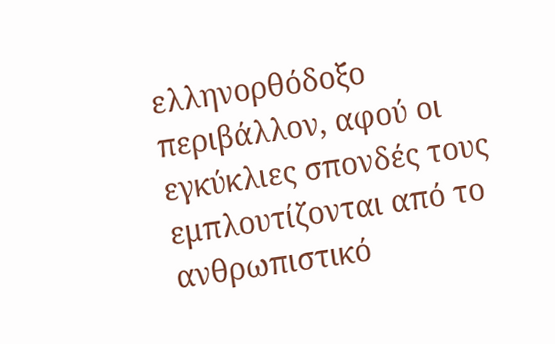ελληνορθόδοξο περιβάλλον, αφού οι εγκύκλιες σπονδές τους εμπλουτίζονται από το ανθρωπιστικό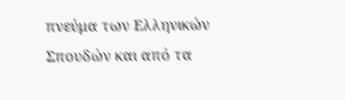πνεύμα των Ελληνικών Σπουδών και από τα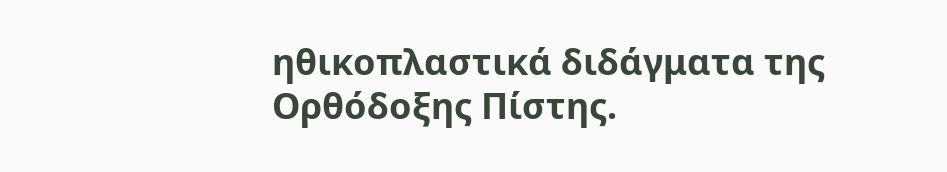ηθικοπλαστικά διδάγματα της Ορθόδοξης Πίστης.